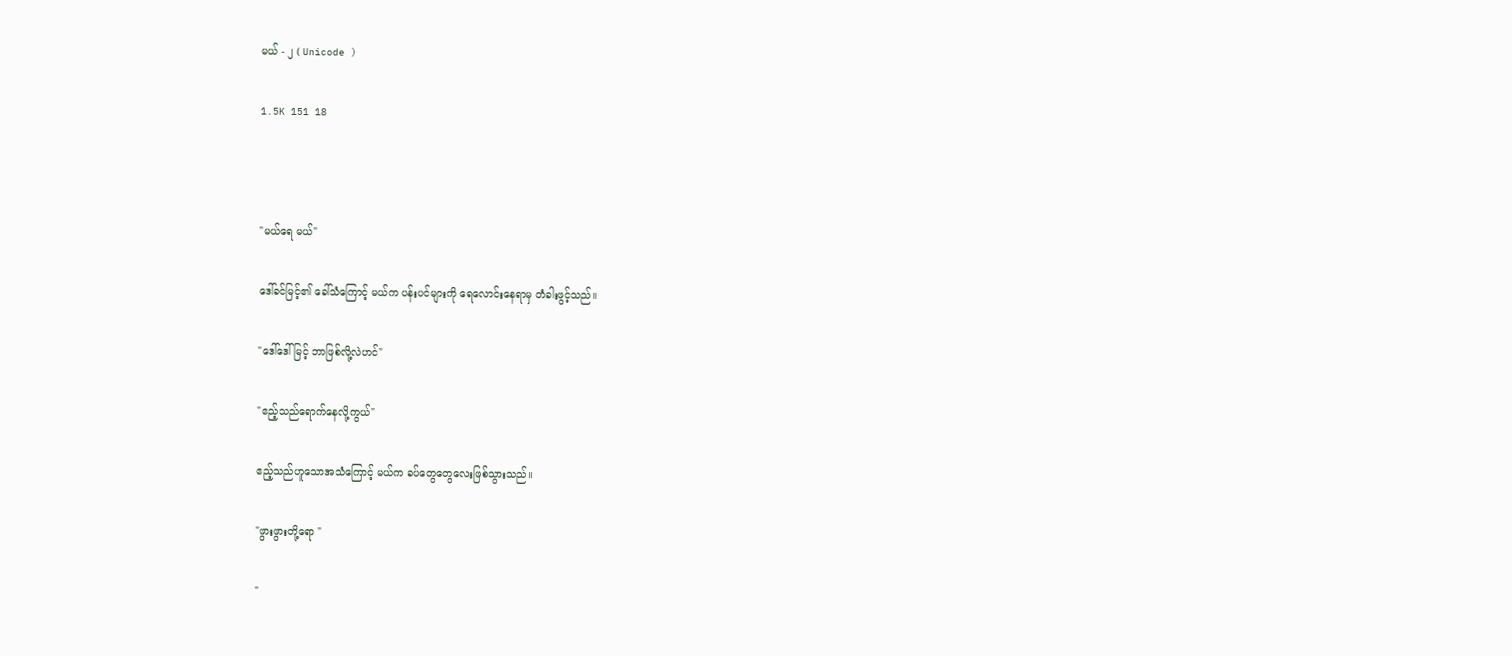မယ် - ၂ ( Unicode )

1.5K 151 18



"မယ်ရေ မယ်"

ဒေါ်ခင်မြင့်၏ ခေါ်သံကြောင့် မယ်က ပန်းပင်များကို ရေလောင်းနေရာမှ တံခါးဖွင့်သည်။

"ဒေါ်ဒေါ်မြင့် ဘာဖြစ်လို့လဲဟင်"

"ဧည့်သည်ရောက်နေလို့ကွယ်"

ဧည့်သည်ဟူသောအသံကြောင့် မယ်က ခပ်တွေတွေလေးဖြစ်သွားသည်။

"ဖွားဖွားတို့ရော "

"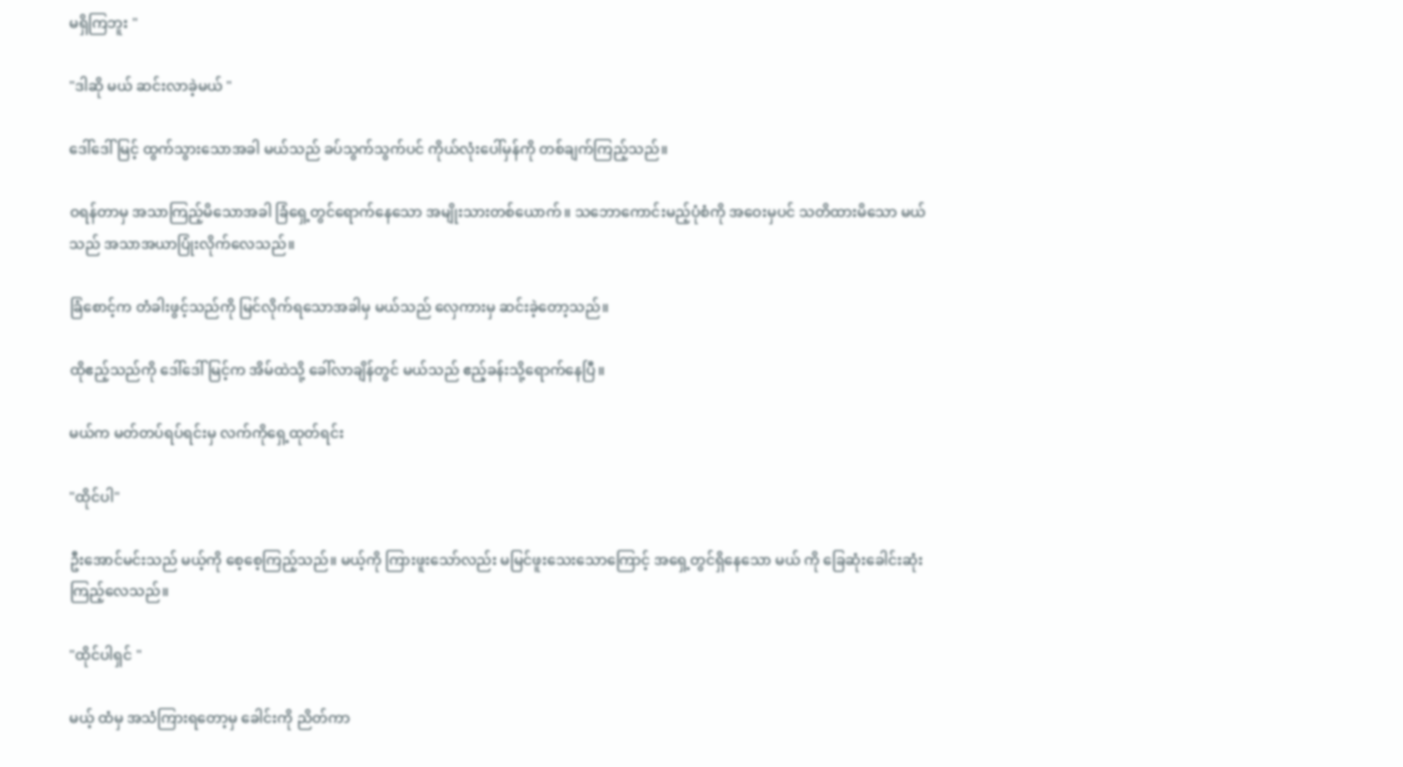မရှိကြဘူး "

"ဒါဆို မယ် ဆင်းလာခဲ့မယ် "

ဒေါ်ဒေါ်မြင့် ထွက်သွားသောအခါ မယ်သည် ခပ်သွက်သွက်ပင် ကိုယ်လုံးပေါ်မှန်ကို တစ်ချက်ကြည့်သည်။

ဝရန်တာမှ အသာကြည့်မိသောအခါ ခြံရှေ့တွင်ရောက်နေသော အမျိုးသားတစ်ယောက်။ သဘောကောင်းမည့်ပုံစံကို အဝေးမှပင် သတိထားမိသော မယ်သည် အသာအယာပြုံးလိုက်လေသည်။

ခြံစောင့်က တံခါးဖွင့်သည်ကို မြင်လိုက်ရသောအခါမှ မယ်သည် လှေကားမှ ဆင်းခဲ့တော့သည်။

ထိုဧည့်သည်ကို ဒေါ်ဒေါ်မြင့်က အိမ်ထဲသို့ ခေါ်လာချိန်တွင် မယ်သည် ဧည့်ခန်းသို့ရောက်နေပြီ။

မယ်က မတ်တပ်ရပ်ရင်းမှ လက်ကိုရှေ့ထုတ်ရင်း

"ထိုင်ပါ"

ဦးအောင်မင်းသည် မယ့်ကို စေ့စေ့ကြည့်သည်။ မယ့်ကို ကြားဖူးသော်လည်း မမြင်ဖူးသေးသောကြောင့် အရှေ့တွင်ရှိနေသော မယ် ကို ခြေဆုံးခေါင်းဆုံးကြည့်လေသည်။

"ထိုင်ပါရှင် "

မယ့် ထံမှ အသံကြားရတော့မှ ခေါင်းကို ညိတ်ကာ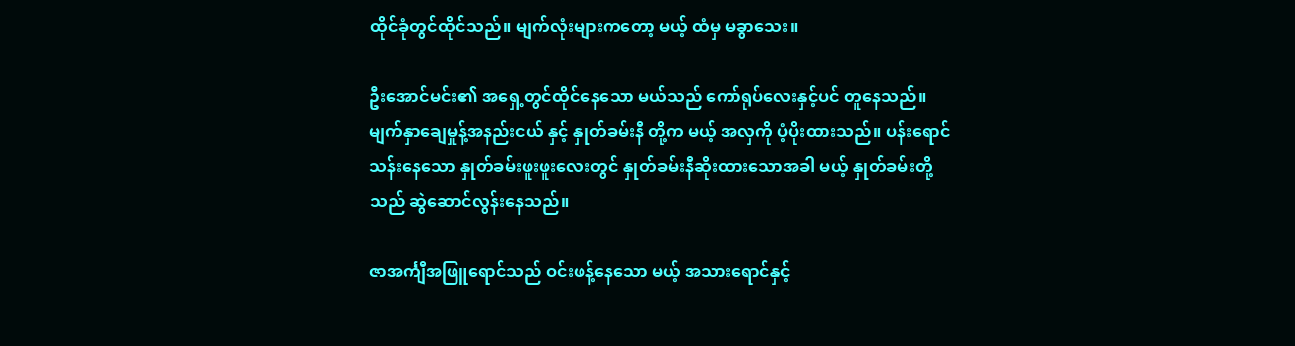ထိုင်ခုံတွင်ထိုင်သည်။ မျက်လုံးများကတော့ မယ့် ထံမှ မခွာသေး။

ဦးအောင်မင်း၏ အရှေ့တွင်ထိုင်‌နေသော မယ်သည် ကော်ရုပ်လေးနှင့်ပင် တူနေသည်။ မျက်နှာ‌ချေမှုန့်အနည်းငယ် နှင့် နှုတ်ခမ်းနီ တို့က မယ့် အလှကို ပံ့ပိုးထားသည်။ ပန်းရောင်သန်းနေသော နှုတ်ခမ်းဖူးဖူးလေးတွင် နှုတ်ခမ်းနီဆိုးထားသောအခါ မယ့် နှုတ်ခမ်းတို့သည် ဆွဲဆောင်လွန်းနေသည်။

ဇာအင်္ကျီအဖြူရောင်သည် ဝင်းဖန့်နေသော မယ့် အသားရောင်နှင့်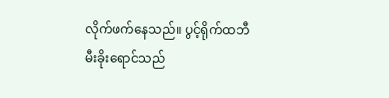လိုက်ဖက်နေသည်။ ပွင့်ရိုက်ထဘီမီးခိုးရောင်သည်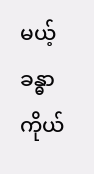မယ့် ခန္ဓာကိုယ်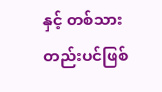နှင့် တစ်သားတည်းပင်ဖြစ်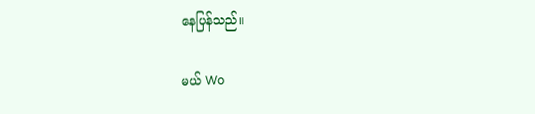နေပြန်သည်။

မယ် Wo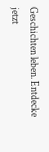Geschichten leben. Entdecke jetzt